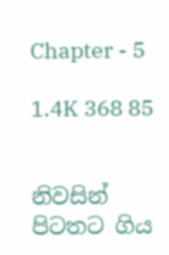Chapter - 5

1.4K 368 85


නිවසින් පිටතට ගිය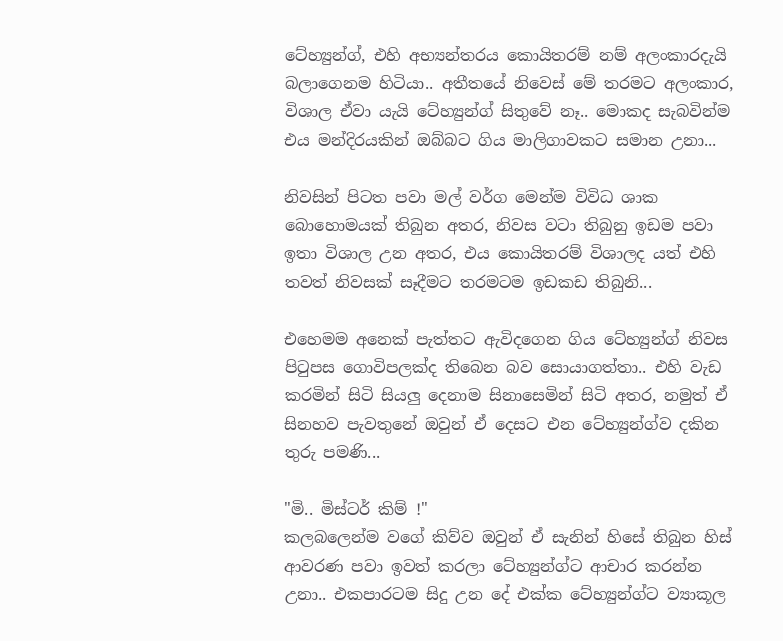ටේහ්‍යුන්ග්, එහි අභ්‍යන්තරය කොයිතරම් නම් අලංකාරදැයි බලාගෙනම හිටියා.. අතීතයේ නිවෙස් මේ තරමට අලංකාර, විශාල ඒවා යැයි ටේහ්‍යුන්ග් සිතුවේ නෑ.. මොකද සැබවින්ම එය මන්දිරයකින් ඔබ්බට ගිය මාලිගාවකට සමාන උනා...

නිවසින් පිටත පවා මල් වර්ග මෙන්ම විවිධ ශාක බොහොමයක් තිබුන අතර, නිවස වටා තිබුනු ඉඩම පවා ඉතා විශාල උන අතර, එය කොයිතරම් විශාලද යත් එහි තවත් නිවසක් සෑදීමට තරමටම ඉඩකඩ තිබුනි...

එහෙමම අනෙක් පැත්තට ඇවිදගෙන ගිය ටේහ්‍යුන්ග් නිවස පිටුපස ගොවිපලක්ද තිබෙන බව සොයාගත්තා.. එහි වැඩ කරමින් සිටි සියලු දෙනාම සිනාසෙමින් සිටි අතර, නමුත් ඒ සිනහව පැවතුනේ ඔවුන් ඒ දෙසට එන ටේහ්‍යුන්ග්ව දකින තුරු පමණි...

"මි.. මිස්ටර් කිම් !"
කලබලෙන්ම වගේ කිව්ව ඔවුන් ඒ සැනින් හිසේ තිබුන හිස් ආවරණ පවා ඉවත් කරලා ටේහ්‍යුන්ග්ට ආචාර කරන්න උනා.. එකපාරටම සිදු උන දේ එක්ක ටේහ්‍යුන්ග්ට ව්‍යාකූල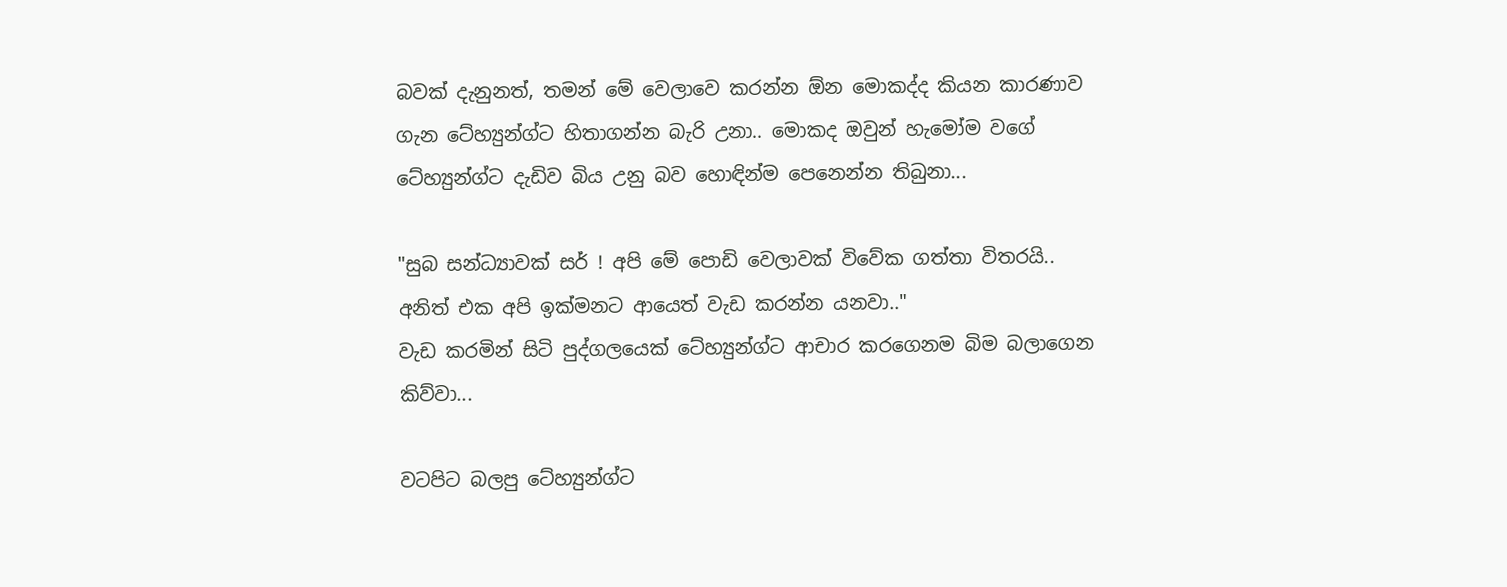බවක් දැනුනත්, තමන් මේ වෙලාවෙ කරන්න ඕන මොකද්ද කියන කාරණාව ගැන ටේහ්‍යුන්ග්ට හිතාගන්න බැරි උනා.. මොකද ඔවුන් හැමෝම වගේ ටේහ්‍යුන්ග්ට දැඩිව බිය උනු බව හොඳින්ම පෙනෙන්න තිබුනා...

"සුබ සන්ධ්‍යාවක් සර් ! අපි මේ පොඩි වෙලාවක් විවේක ගත්තා විතරයි.. අනිත් එක අපි ඉක්මනට ආයෙත් වැඩ කරන්න යනවා.."
වැඩ කරමින් සිටි පුද්ගලයෙක් ටේහ්‍යුන්ග්ට ආචාර කරගෙනම බිම බලාගෙන කිව්වා...

වටපිට බලපු ටේහ්‍යුන්ග්ට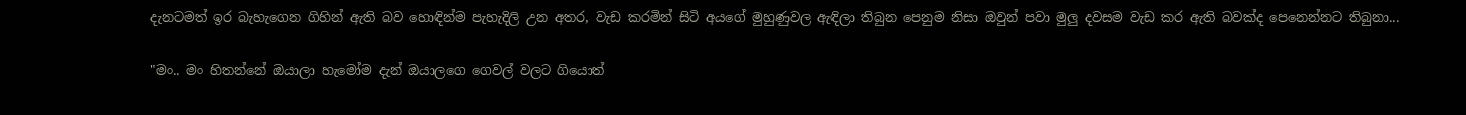දැනටමත් ඉර බැහැගෙන ගිහින් ඇති බව හොඳින්ම පැහැදිලි උන අතර, වැඩ කරමින් සිටි අයගේ මුහුණුවල ඇඳිලා තිබුන පෙනුම නිසා ඔවුන් පවා මුලු දවසම වැඩ කර ඇති බවක්ද පෙනෙන්නට තිබුනා...

"මං.. මං හිතන්නේ ඔයාලා හැමෝම දැන් ඔයාලගෙ ගෙවල් වලට ගියොත්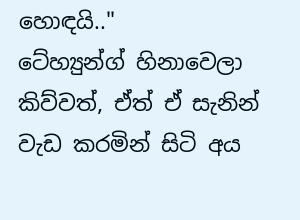හොඳයි.."
ටේහ්‍යුන්ග් හිනාවෙලා කිව්වත්, ඒත් ඒ සැනින් වැඩ කරමින් සිටි අය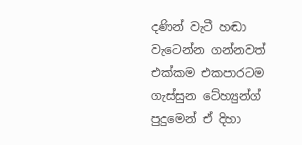දණින් වැටී හඬා වැටෙන්න ගන්නවත් එක්කම එකපාරටම ගැස්සුන ටේහ්‍යුන්ග් පුදුමෙන් ඒ දිහා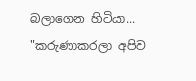බලාගෙන හිටියා...
"කරුණාකරලා අපිව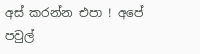අස් කරන්න එපා ! අපේ පවුල්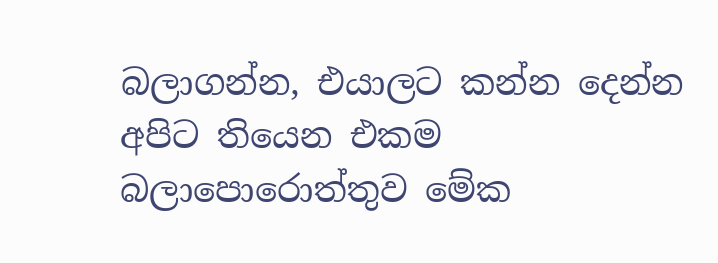බලාගන්න, එයාලට කන්න දෙන්න අපිට තියෙන එකම බලාපොරොත්තුව මේක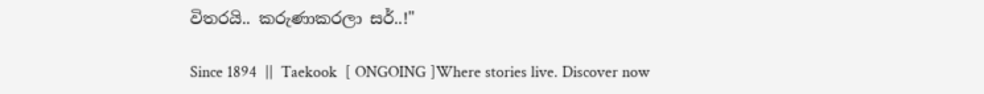විතරයි.. කරුණාකරලා සර්..!"

Since 1894  ||  Taekook  [ ONGOING ]Where stories live. Discover now